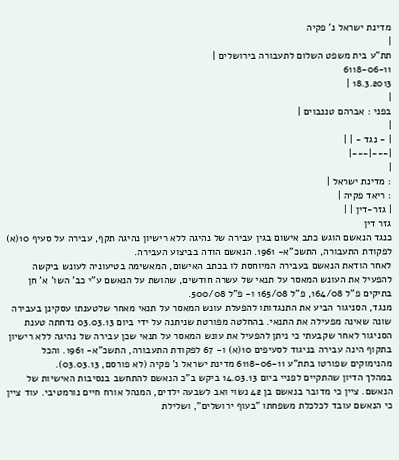מדינת ישראל נ' פקיה
|
תת"ע בית משפט השלום לתעבורה בירושלים |
6118-06-11
18.3.2013 |
|
בפני : אברהם טננבוים |
|
| - נגד - | |
|---|---|
|
: מדינת ישראל |
: ריאד פקיה |
| גזר-דין | |
גזר דין
כנגד הנאשם הוגש כתב אישום בגין עבירה של נהיגה ללא רישיון נהיגה תקף, עבירה על סעיף 10(א) לפקודת התעבורה, התשכ"א- 1961. הנאשם הודה בביצוע העבירה.
לאחר הודאת הנאשם בעבירה המיוחסת לו בכתב האישום, המאשימה בטיעוניה לעונש ביקשה להפעיל את העונש המאסר על תנאי של עשרה חודשים, שהושת על הנאשם ע"י כב' השו' א' חן בתיקים פ"ל 164/08, פ"ל 165/08 ו- פ"ל 500/08.
מנגד, הסניגור הביע את התנגדותו להפעלת עונש המאסר על תנאי מאחר שלטענתו עסקינן בעבירה שונה שאינה מפעילה את התנאי. בהחלטה מפורטת שניתנה על ידי ביום 03.03.13 נדחתה טענת הסניגור לאחר שקבעתי כי ניתן להפעיל את עונש המאסר על תנאי שכן עבירה של נהיגה ללא רישיון בתקוף הינה עבירה בניגוד לסעיפים 10(א) ו- 67 לפקודת התעבורה, התשכ"א- 1961. והכל מהנימוקים שפורטו בתת"ע 6118-06-11 מדינת ישראל נ' פקיה (לא פורסם, 03.03.13).
במהלך הדיון שהתקיים לפניי ביום 14.03.13 ביקש ב"כ הנאשם להתחשב בנסיבות האישיות של הנאשם. ציין כי מדובר בנאשם בן 42 נשוי ואב לשבעה ילדים, המנהל אורח חיים נורמטיבי. עוד ציין כי הנאשם עובד לכלכלת משפחתו "בעוף ירושלים", ושלילת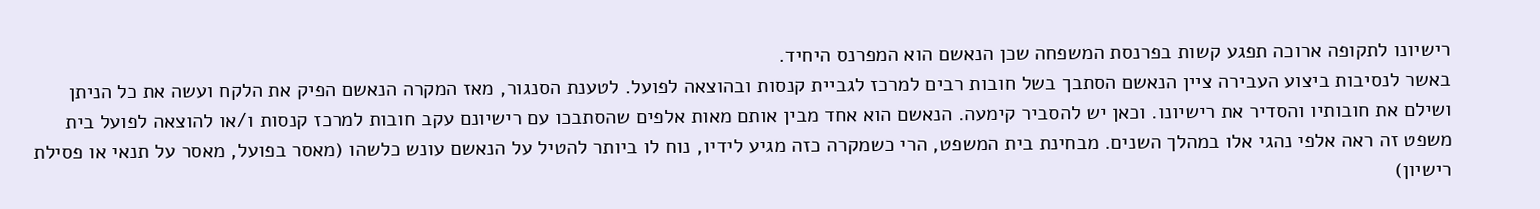רישיונו לתקופה ארוכה תפגע קשות בפרנסת המשפחה שכן הנאשם הוא המפרנס היחיד.
באשר לנסיבות ביצוע העבירה ציין הנאשם הסתבך בשל חובות רבים למרכז לגביית קנסות ובהוצאה לפועל. לטענת הסנגור, מאז המקרה הנאשם הפיק את הלקח ועשה את כל הניתן ושילם את חובותיו והסדיר את רישיונו. וכאן יש להסביר קימעה. הנאשם הוא אחד מבין אותם מאות אלפים שהסתבכו עם רישיונם עקב חובות למרכז קנסות ו/או להוצאה לפועל בית משפט זה ראה אלפי נהגי אלו במהלך השנים. מבחינת בית המשפט, הרי כשמקרה כזה מגיע לידיו, נוח לו ביותר להטיל על הנאשם עונש כלשהו (מאסר בפועל, מאסר על תנאי או פסילת רישיון)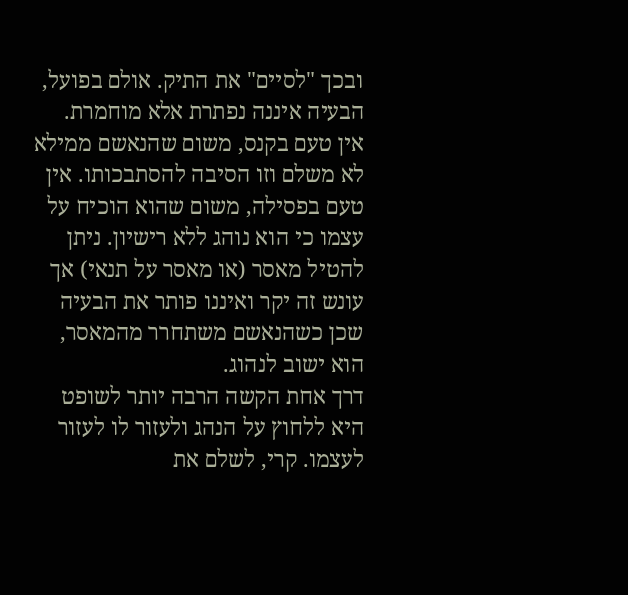ובכך "לסיים" את התיק. אולם בפועל, הבעיה איננה נפתרת אלא מוחמרת.
אין טעם בקנס, משום שהנאשם ממילא לא משלם וזו הסיבה להסתבכותו. אין טעם בפסילה, משום שהוא הוכיח על עצמו כי הוא נוהג ללא רישיון. ניתן להטיל מאסר (או מאסר על תנאי) אך עונש זה יקר ואיננו פותר את הבעיה שכן כשהנאשם משתחרר מהמאסר, הוא ישוב לנהוג.
דרך אחת הקשה הרבה יותר לשופט היא ללחוץ על הנהג ולעזור לו לעזור לעצמו. קרי, לשלם את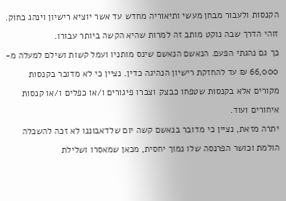הקנסות ולעבור מבחן מעשי ותיאוריה מחדש עד אשר יוציא רישיון וינהג כחוק. זוהי הדרך שבה נוקט מותב זה למרות שהיא הקשה ביותר עבורו.
כך גם נהגתי הפעם. הנאשם הנאשם שינס מותניו ועמל קשות ושילם למעלה מ- 66,000 ₪ עד להחזקת רישיון הנהיגה כדין. נציין כי לא מדובר בקנסות מקורים אלא בקנסות שטפחו כבצק וצברו פיגורים ו/או כפלים ו/או קנסות איחורים ועוד.
יתרה מזאת, נציין כי מדובר בנאשם קשה יום שלדאבוננו לא זכה להשכלה הולמת וכושר הפרנסה שלו נמוך יחסית, מכאן שמאסרו ושלילת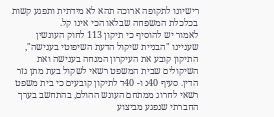רישיונו לתקופה ארוכה תהא לא מידתית ותפגע קשות בכלכלת המשפחה שבלאו הכי אינו קל.
לאמור יש להוסיף כי תיקון 113 לחוק העונשין שעניינו "הבניית שיקול הדעת השיפוטי בענישה", התיקון קובע את העיקרון המנחה בענישה ואת השיקולים שבית המשפט רשאי לשקול בעת מתן גזר הדין. סעיף 40ג ו- 40ד לתיקון קובעים כי בית משפט רשאי לחרוג ממתחם העונש ההולם, בהתחשב בערך החברתי שנפגע מביצוע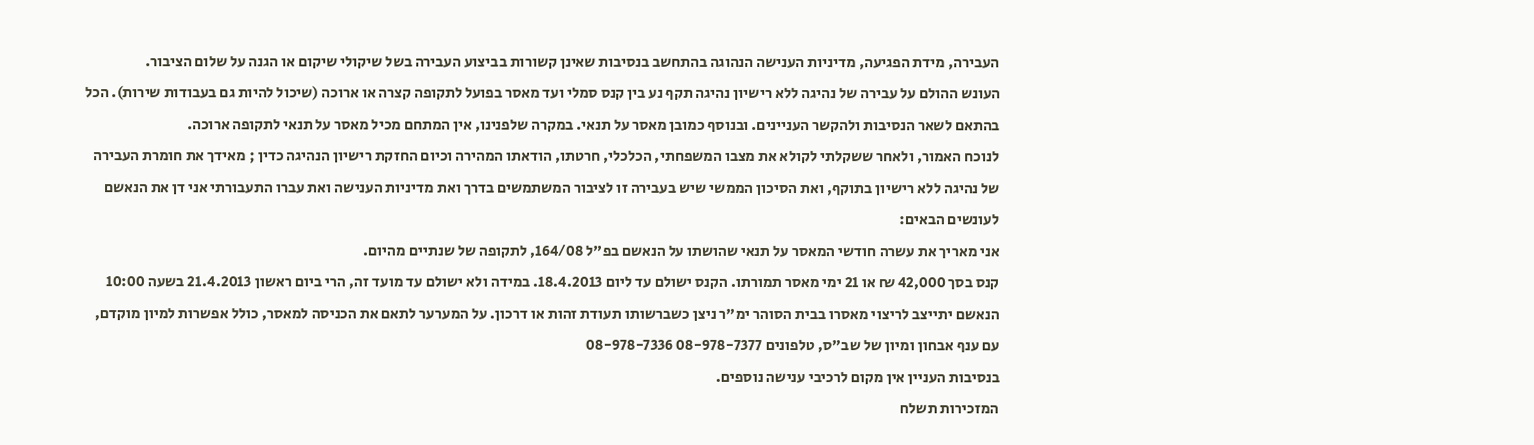העבירה, מידת הפגיעה, מדיניות הענישה הנהוגה בהתחשב בנסיבות שאינן קשורות בביצוע העבירה בשל שיקולי שיקום או הגנה על שלום הציבור.
העונש ההולם על עבירה של נהיגה ללא רישיון נהיגה תקף נע בין קנס סמלי ועד מאסר בפועל לתקופה קצרה או ארוכה (שיכול להיות גם בעבודות שירות). הכל בהתאם לשאר הנסיבות ולהקשר העניינים. ובנוסף כמובן מאסר על תנאי. במקרה שלפנינו, אין המתחם מכיל מאסר על תנאי לתקופה ארוכה.
לנוכח האמור, ולאחר ששקלתי לקולא את מצבו המשפחתי, הכלכלי, חרטתו, הודאתו המהירה וכיום החזקת רישיון הנהיגה כדין ; מאידך את חומרת העבירה של נהיגה ללא רישיון בתוקף, ואת הסיכון הממשי שיש בעבירה זו לציבור המשתמשים בדרך ואת מדיניות הענישה ואת עברו התעבורתי אני דן את הנאשם לעונשים הבאים:
אני מאריך את עשרה חודשי המאסר על תנאי שהושתו על הנאשם בפ"ל 164/08, לתקופה של שנתיים מהיום.
קנס בסך 42,000 ₪ או 21 ימי מאסר תמורתו. הקנס ישולם עד ליום 18.4.2013. במידה ולא ישולם עד מועד זה, הרי ביום ראשון 21.4.2013 בשעה 10:00 הנאשם יתייצב לריצוי מאסרו בבית הסוהר ימ"ר ניצן כשברשותו תעודת זהות או דרכון. על המערער לתאם את הכניסה למאסר, כולל אפשרות למיון מוקדם, עם ענף אבחון ומיון של שב"ס, טלפונים 08-978-7377 08-978-7336
בנסיבות העניין אין מקום לרכיבי ענישה נוספים.
המזכירות תשלח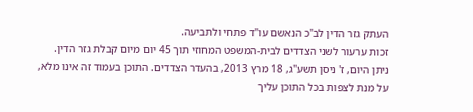העתק גזר הדין לב"כ הנאשם עו"ד פתחי ולתביעה.
זכות ערעור לשני הצדדים לבית-המשפט המחוזי תוך 45 יום מיום קבלת גזר הדין.
ניתן היום, ז' ניסן תשע"ג, 18 מרץ 2013, בהעדר הצדדים. התוכן בעמוד זה אינו מלא, על מנת לצפות בכל התוכן עליך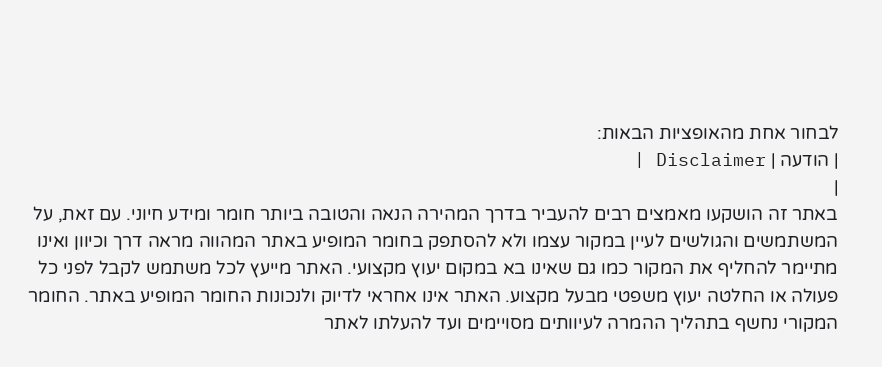לבחור אחת מהאופציות הבאות:
| הודעה | Disclaimer |
|
באתר זה הושקעו מאמצים רבים להעביר בדרך המהירה הנאה והטובה ביותר חומר ומידע חיוני. עם זאת, על המשתמשים והגולשים לעיין במקור עצמו ולא להסתפק בחומר המופיע באתר המהווה מראה דרך וכיוון ואינו מתיימר להחליף את המקור כמו גם שאינו בא במקום יעוץ מקצועי. האתר מייעץ לכל משתמש לקבל לפני כל פעולה או החלטה יעוץ משפטי מבעל מקצוע. האתר אינו אחראי לדיוק ולנכונות החומר המופיע באתר. החומר המקורי נחשף בתהליך ההמרה לעיוותים מסויימים ועד להעלתו לאתר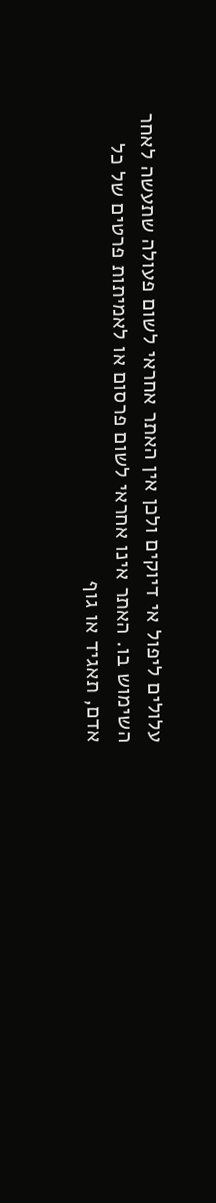עלולים ליפול אי דיוקים ולכן אין האתר אחראי לשום פעולה שתעשה לאחר השימוש בו. האתר אינו אחראי לשום פרסום או לאמיתות פרטים של כל אדם, תאגיד או גוף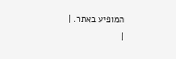המופיע באתר. |
|